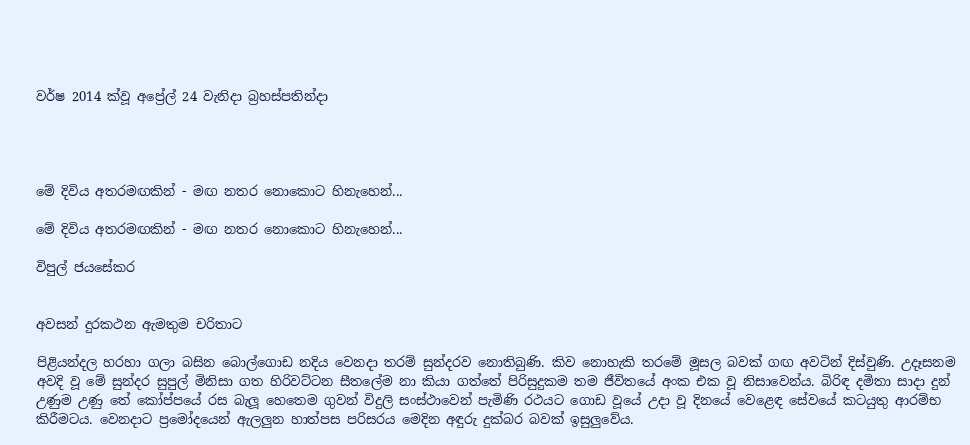වර්ෂ 2014 ක්වූ අප්‍රේල් 24 වැනිදා බ්‍රහස්පතින්දා




මේ දිවිය අතරමඟකින් - මඟ නතර නොකොට හිනැහෙන්...

මේ දිවිය අතරමඟකින් - මඟ නතර නොකොට හිනැහෙන්...

විපුල් ජයසේකර


අවසන් දුරකථන ඇමතුම චරිතාට

පිළියන්දල හරහා ගලා බසින බොල්ගොඩ නදිය වෙනදා තරම් සුන්දරව නොතිබුණි. කිව නොහැකි තරමේ මූසල බවක් ගඟ අවටින් දිස්වුණි. උදෑසනම අවදි වූ මේ සුන්දර සුපුල් මිනිසා ගත හිරිවට්ටන සීතලේම නා කියා ගත්තේ පිරිසුදුකම තම ජීවිතයේ අංක එක වූ නිසාවෙන්ය. බිරිඳ දමිතා සාදා දුන් උණුම උණු තේ කෝප්පයේ රස බැලූ හෙතෙම ගුවන් විදුලි සංස්ථාවෙන් පැමිණි රථයට ගොඩ වූයේ උදා වූ දිනයේ වෙළෙඳ සේවයේ කටයුතු ආරම්භ කිරීමටය. වෙනදාට ප්‍රමෝදයෙන් ඇලලුන හාත්පස පරිසරය මෙදින අඳුරු දුක්බර බවක් ඉසුලුවේය.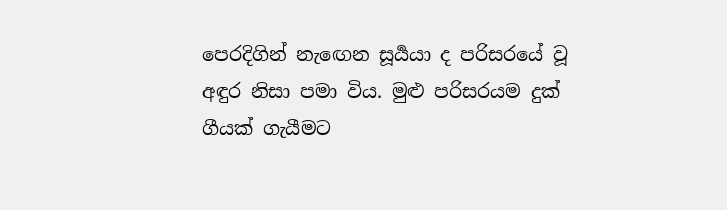පෙරදිගින් නැඟෙන සූර්‍යයා ද පරිසරයේ වූ අඳුර නිසා පමා විය. මුළු පරිසරයම දුක් ගීයක් ගැයීමට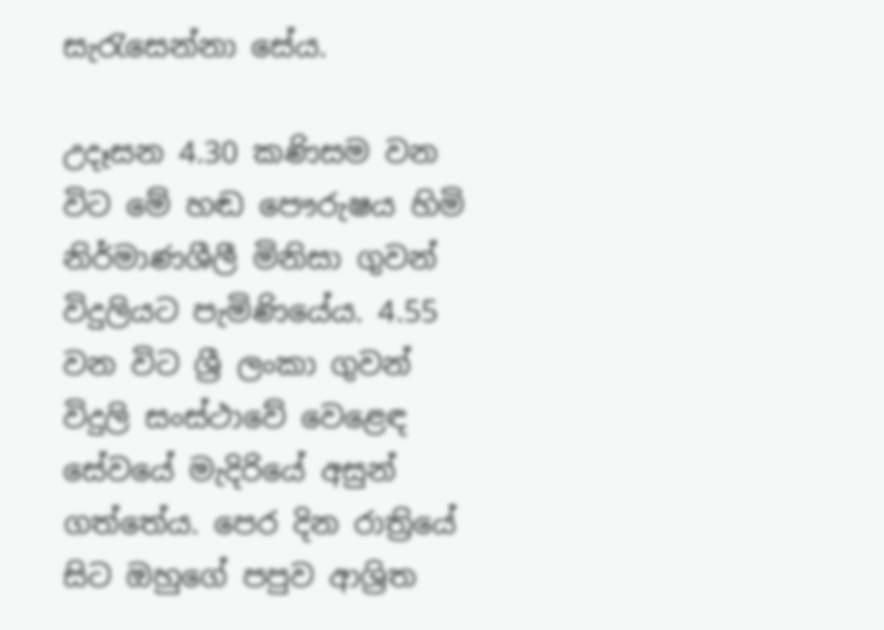සැරැසෙන්නා සේය.

උදෑසන 4.30 කණිසම වන විට මේ හඬ පෞරුෂය හිමි නිර්මාණශීලී මිනිසා ගුවන් විදුලියට පැමිණියේය. 4.55 වන විට ශ්‍රී ලංකා ගුවන් විදුලි සංස්ථාවේ වෙළෙඳ සේවයේ මැදිරියේ අසුන් ගත්තේය. පෙර දින රාත්‍රියේ සිට ඔහුගේ පපුව ආශ්‍රිත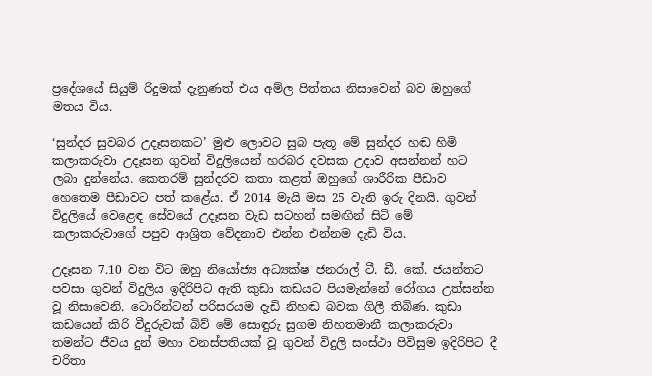ප්‍රදේශයේ සියුම් රිදුමක් දැනුණත් එය අම්ල පිත්තය නිසාවෙන් බව ඔහුගේ මතය විය.

‘සුන්දර සුවබර උදෑසනකට’ මුළු ලොවට සුබ පැතූ මේ සුන්දර හඬ හිමි කලාකරුවා උදෑසන ගුවන් විදුලියෙන් හරබර දවසක උදාව අසන්නන් හට ලබා දුන්නේය. කෙතරම් සුන්දරව කතා කළත් ඔහුගේ ශාරීරික පීඩාව හෙතෙම පීඩාවට පත් කළේය. ඒ 2014 මැයි මස 25 වැනි ඉරු දිනයි. ගුවන් විදුලියේ වෙළෙඳ සේවයේ උදෑසන වැඩ සටහන් සමඟින් සිටි මේ කලාකරුවාගේ පපුව ආශ්‍රිත වේදනාව එන්න එන්නම දැඩි විය.

උදෑසන 7.10 වන විට ඔහු නියෝජ්‍ය අධ්‍යක්ෂ ජනරාල් ටී. ඩී. කේ. ජයන්තට පවසා ගුවන් විදුලිය ඉදිරිපිට ඇති කුඩා කඩයට පියමැන්නේ රෝගය උත්සන්න වූ නිසාවෙනි. ටොරින්ටන් පරිසරයම දැඩි නිහඬ බවක ගිලී තිබිණ. කුඩා කඩයෙන් කිරි වීදුරුවක් බිව් මේ සොඳුරු සුගම නිහතමානී කලාකරුවා තමන්ට ජීවය දුන් මහා වනස්පතියක් වූ ගුවන් විදුලි සංස්ථා පිවිසුම ඉදිරිපිට දී චරිතා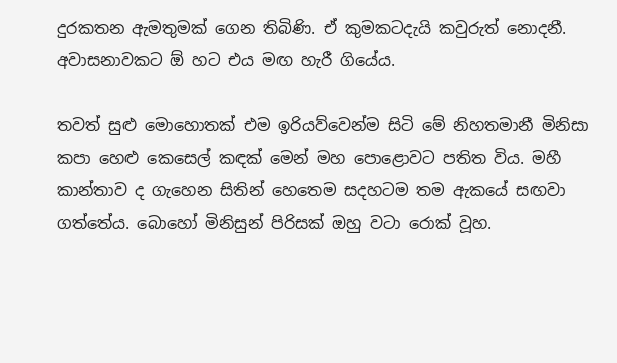දුරකතන ඇමතුමක් ගෙන තිබිණි. ඒ කුමකටදැයි කවුරුත් නොදනී. අවාසනාවකට ඕ හට එය මඟ හැරී ගියේය.

තවත් සුළු මොහොතක් එම ඉරියව්වෙන්ම සිටි මේ නිහතමානී මිනිසා කපා හෙළු කෙසෙල් කඳක් මෙන් මහ පොළොවට පතිත විය. මහී කාන්තාව ද ගැහෙන සිතින් හෙතෙම සදහටම තම ඇකයේ සඟවා ගත්තේය. බොහෝ මිනිසුන් පිරිසක් ඔහු වටා රොක් වූහ.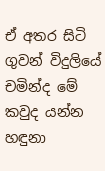ඒ අතර සිටි ගුවන් විදුලියේ චමින්ද මේ කවුද යන්න හඳුනා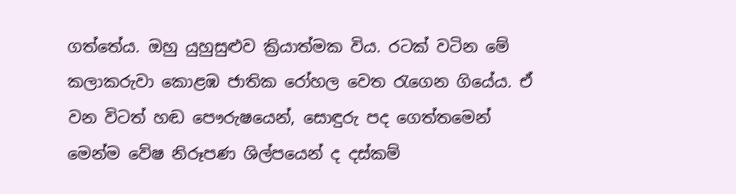ගත්තේය. ඔහු යුහුසුළුව ක්‍රියාත්මක විය. රටක් වටින මේ කලාකරුවා කොළඹ ජාතික රෝහල වෙත රැගෙන ගියේය. ඒ වන විටත් හඬ පෞරුෂයෙන්, සොඳුරු පද ගෙත්තමෙන් මෙන්ම වේෂ නිරූපණ ශිල්පයෙන් ද දස්කම්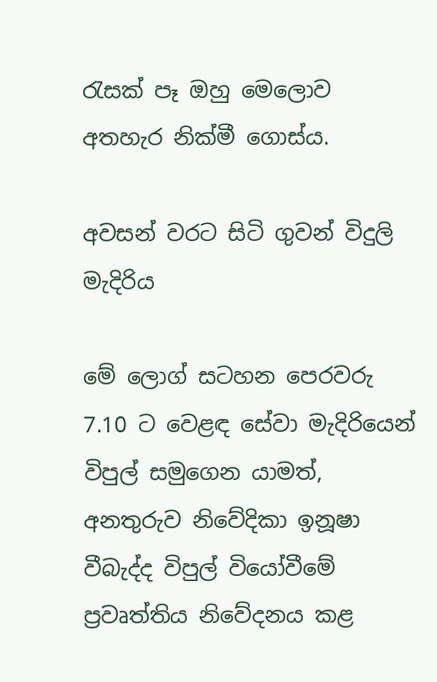රැසක් පෑ ඔහු මෙලොව අතහැර නික්මී ගොස්ය.

අවසන් වරට සිටි ගුවන් විදුලි මැදිරිය

මේ ලොග් සටහන පෙරවරු 7.10 ට වෙළඳ සේවා මැදිරියෙන් විපුල් සමුගෙන යාමත්, අනතුරුව නිවේදිකා ඉනූෂා වීබැද්ද විපුල් වියෝවීමේ ප්‍රවෘත්තිය නිවේදනය කළ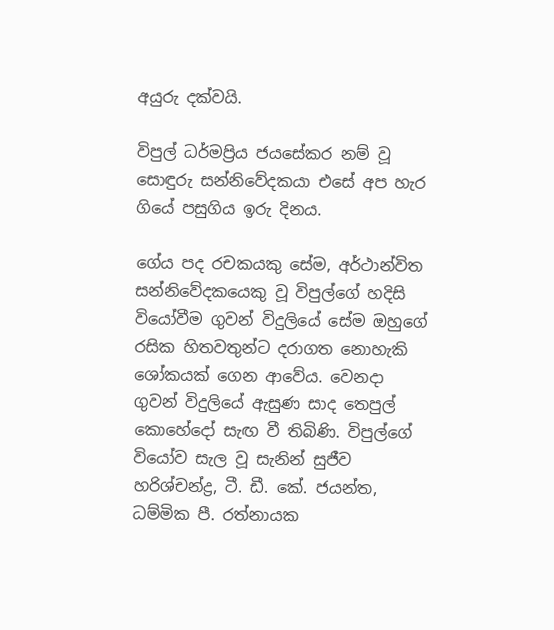අයුරු දක්වයි.

විපුල් ධර්මප්‍රිය ජයසේකර නම් වූ සොඳුරු සන්නිවේදකයා එසේ අප හැර ගියේ පසුගිය ඉරු දිනය.

ගේය පද රචකයකු සේම, අර්ථාන්විත සන්නිවේදකයෙකු වූ විපුල්ගේ හදිසි වියෝවීම ගුවන් විදුලියේ සේම ඔහුගේ රසික හිතවතුන්ට දරාගත නොහැකි ශෝකයක් ගෙන ආවේය. වෙනදා ගුවන් විදුලියේ ඇසුණ සාද තෙපුල් කොහේදෝ සැඟ වී තිබිණි. විපුල්ගේ වියෝව සැල වූ සැනින් සුජීව හරිශ්චන්ද්‍ර, ටී. ඩී. කේ. ජයන්ත, ධම්මික පී. රත්නායක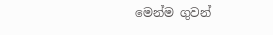මෙන්ම ගුවන්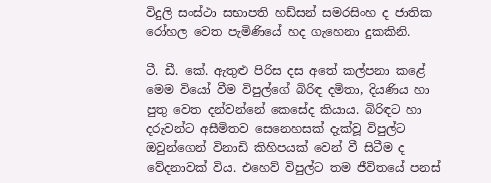විදුලි සංස්ථා සභාපති හඩ්සන් සමරසිංහ ද ජාතික රෝහල වෙත පැමිණියේ හද ගැහෙනා දුකකිනි.

ටී. ඩී. කේ. ඇතුළු පිරිස දස අතේ කල්පනා කළේ මෙම වියෝ වීම විපුල්ගේ බිරිඳ දමිතා, දියණිය හා පුතු වෙත දන්වන්නේ කෙසේද කියාය. බිරිඳට හා දරුවන්ට අසීමිතව සෙනෙහසක් දැක්වූ විපුල්ට ඔවුන්ගෙන් විනාඩි කිහිපයක් වෙන් වී සිටීම ද වේදනාවක් විය. එහෙව් විපුල්ට තම ජීවිතයේ පනස්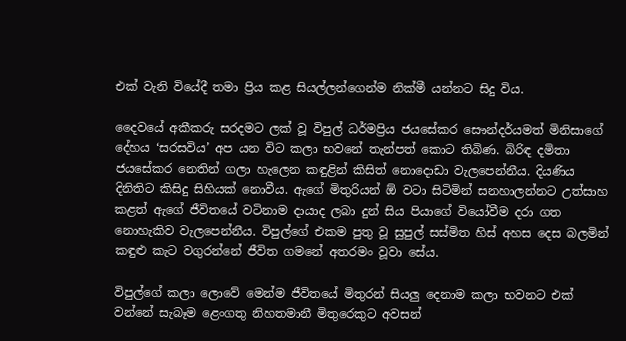එක් වැනි වියේදී තමා ප්‍රිය කළ සියල්ලන්ගෙන්ම නික්මී යන්නට සිදු විය.

දෛවයේ අකීකරු සරදමට ලක් වූ විපුල් ධර්මප්‍රිය ජයසේකර සෞන්දර්යමත් මිනිසාගේ දේහය ‘සරසවිය’ අප යන විට කලා භවනේ තැන්පත් කොට තිබිණ. බිරිඳ දමිතා ජයසේකර නෙතින් ගලා හැලෙන කඳුළින් කිසිත් නොදොඩා වැලපෙන්නීය. දියණිය දිනිතිට කිසිදු සිහියක් නොවීය. ඇගේ මිතුරියන් ඕ වටා සිටිමින් සනහාලන්නට උත්සාහ කළත් ඇගේ ජීවිතයේ වටිනාම දායාද ලබා දුන් සිය පියාගේ වියෝවීම දරා ගත නොහැකිව වැලපෙන්නීය. විපුල්ගේ එකම පුතු වූ සුපුල් සස්මිත හිස් අහස දෙස බලමින් කඳුළු කැට වගුරන්නේ ජීවිත ගමනේ අතරමං වූවා සේය.

විපුල්ගේ කලා ලොවේ මෙන්ම ජීවිතයේ මිතුරන් සියලු දෙනාම කලා භවනට එක් වන්නේ සැබෑම ළෙංගතු නිහතමානී මිතුරෙකුට අවසන්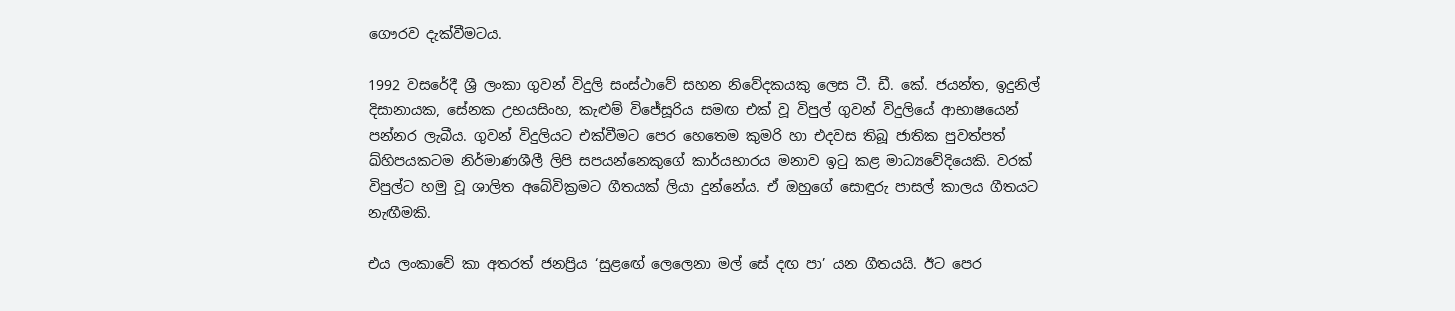ගෞරව දැක්වීමටය.

1992 වසරේදී ශ්‍රී ලංකා ගුවන් විදුලි සංස්ථාවේ සහන නිවේදකයකු ලෙස ටී. ඩී. කේ. ජයන්ත, ඉදුනිල් දිසානායක, සේනක උභයසිංහ, කැළුම් විජේසූරිය සමඟ එක් වූ විපුල් ගුවන් විදුලියේ ආභාෂයෙන් පන්නර ලැබීය. ගුවන් විදුලියට එක්වීමට පෙර හෙතෙම කුමරි හා එදවස තිබූ ජාතික පුවත්පත් ඛ්හිපයකටම නිර්මාණශීලී ලිපි සපයන්නෙකුගේ කාර්යභාරය මනාව ඉටු කළ මාධ්‍යවේදියෙකි. වරක් විපුල්ට හමු වූ ශාලිත අබේවික්‍රමට ගීතයක් ලියා දුන්නේය. ඒ ඔහුගේ සොඳුරු පාසල් කාලය ගීතයට නැඟීමකි.

එය ලංකාවේ කා අතරත් ජනප්‍රිය ‘සුළඟේ ලෙලෙනා මල් සේ දඟ පා’ යන ගීතයයි. ඊට පෙර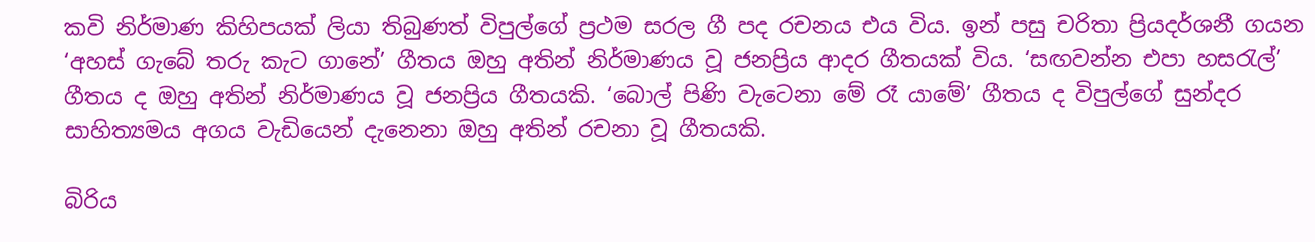කවි නිර්මාණ කිහිපයක් ලියා තිබුණත් විපුල්ගේ ප්‍රථම සරල ගී පද රචනය එය විය. ඉන් පසු චරිතා ප්‍රියදර්ශනී ගයන ‘අහස් ගැබේ තරු කැට ගානේ’ ගීතය ඔහු අතින් නිර්මාණය වූ ජනප්‍රිය ආදර ගීතයක් විය. ‘සඟවන්න එපා හසරැල්’ ගීතය ද ඔහු අතින් නිර්මාණය වූ ජනප්‍රිය ගීතයකි. ‘බොල් පිණි වැටෙනා මේ රෑ යාමේ’ ගීතය ද විපුල්ගේ සුන්දර සාහිත්‍යමය අගය වැඩියෙන් දැනෙනා ඔහු අතින් රචනා වූ ගීතයකි.

බිරිය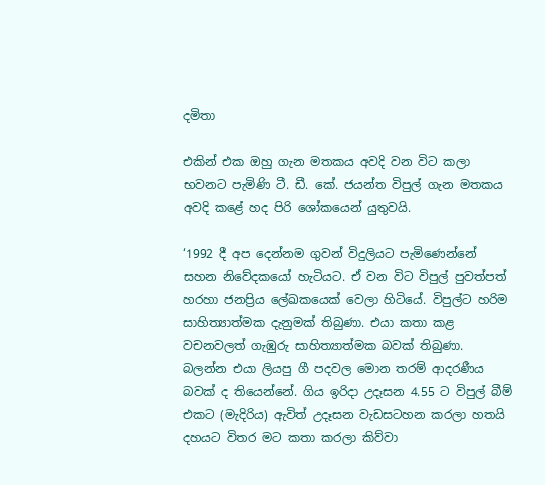දමිතා

එකින් එක ඔහු ගැන මතකය අවදි වන විට කලා භවනට පැමිණි ටී. ඩී. කේ. ජයන්ත විපුල් ගැන මතකය අවදි කළේ හද පිරි ශෝකයෙන් යුතුවයි.

‘1992 දී අප දෙන්නම ගුවන් විදුලියට පැමිණෙන්නේ සහන නිවේදකයෝ හැටියට. ඒ වන විට විපුල් පුවත්පත් හරහා ජනප්‍රිය ලේඛකයෙක් වෙලා හිටියේ. විපුල්ට හරිම සාහිත්‍යාත්මක දැනුමක් තිබුණා. එයා කතා කළ වචනවලත් ගැඹුරු සාහිත්‍යාත්මක බවක් තිබුණා. බලන්න එයා ලියපු ගී පදවල මොන තරම් ආදරණීය බවක් ද තියෙන්නේ. ගිය ඉරිදා උදෑසන 4.55 ට විපුල් බීම් එකට (මැදිරිය) ඇවිත් උදෑසන වැඩසටහන කරලා හතයි දහයට විතර මට කතා කරලා කිව්වා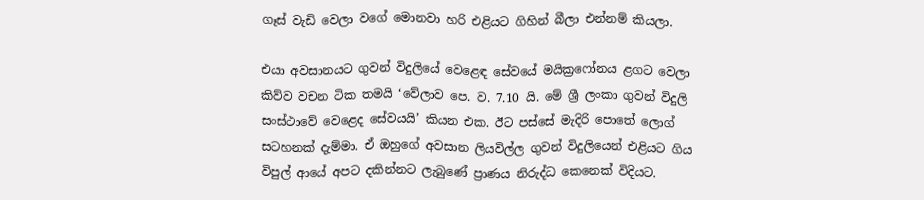ගෑස් වැඩි වෙලා වගේ මොනවා හරි එළියට ගිහින් බීලා එන්නම් කියලා.

එයා අවසානයට ගුවන් විදුලියේ වෙළෙඳ සේවයේ මයික්‍රෆෝනය ළගට වෙලා කිව්ව වචන ටික තමයි ‘වේලාව පෙ. ව. 7.10 යි. මේ ශ්‍රී ලංකා ගුවන් විදුලි සංස්ථාවේ වෙළෙද සේවයයි’ කියන එක. ඊට පස්සේ මැදිරි පොතේ ලොග් සටහනක් දැම්මා. ඒ ඔහුගේ අවසාන ලියවිල්ල ගුවන් විදුලියෙන් එළියට ගිය විපුල් ආයේ අපට දකින්නට ලැබුණේ ප්‍රාණය නිරුද්ධ කෙනෙක් විදියට.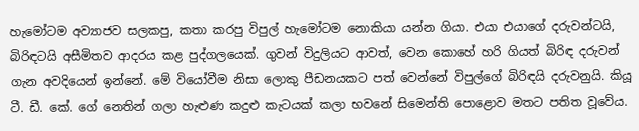හැමෝටම අව්‍යාජව සලකපු, කතා කරපු විපුල් හැමෝටම නොකියා යන්න ගියා. එයා එයාගේ දරුවන්ටයි, බිරිඳටයි අසීමිතව ආදරය කළ පුද්ගලයෙක්. ගුවන් විදුලියට ආවත්, වෙන කොහේ හරි ගියත් බිරිඳ දරුවන් ගැන අවදියෙන් ඉන්නේ. මේ වියෝවීම නිසා ලොකු පීඩනයකට පත් වෙන්නේ විපුල්ගේ බිරිඳයි දරුවනුයි. කියූ ටී. ඩී. කේ. ගේ නෙතින් ගලා හැළුණ කදුළු කැටයක් කලා භවනේ සිමෙන්ති පොළොව මතට පතිත වූවේය.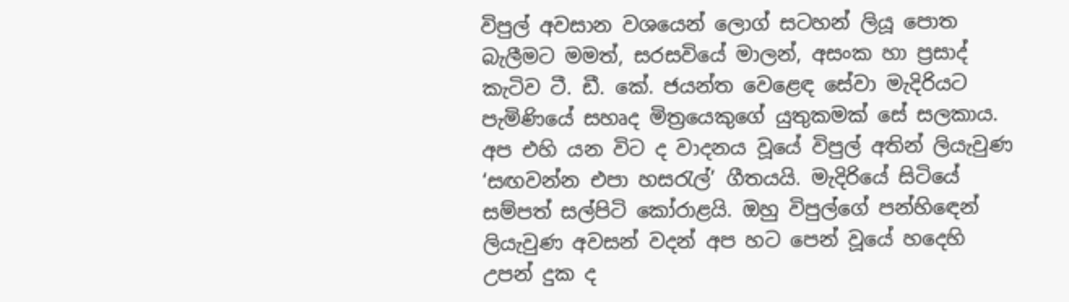විපුල් අවසාන වශයෙන් ලොග් සටහන් ලියූ පොත බැලීමට මමත්, සරසවියේ මාලන්, අසංක හා ප්‍රසාද් කැටිව ටී. ඩී. කේ. ජයන්ත වෙළෙඳ සේවා මැදිරියට පැමිණියේ සහෘද මිත්‍රයෙකුගේ යුතුකමක් සේ සලකාය. අප එහි යන විට ද වාදනය වූයේ විපුල් අතින් ලියැවුණ ‘සඟවන්න එපා හසරැල්’ ගීතයයි. මැදිරියේ සිටියේ සම්පත් සල්පිටි කෝරාළයි. ඔහු විපුල්ගේ පන්හිඳෙන් ලියැවුණ අවසන් වදන් අප හට පෙන් වූයේ හදෙහි උපන් දුක ද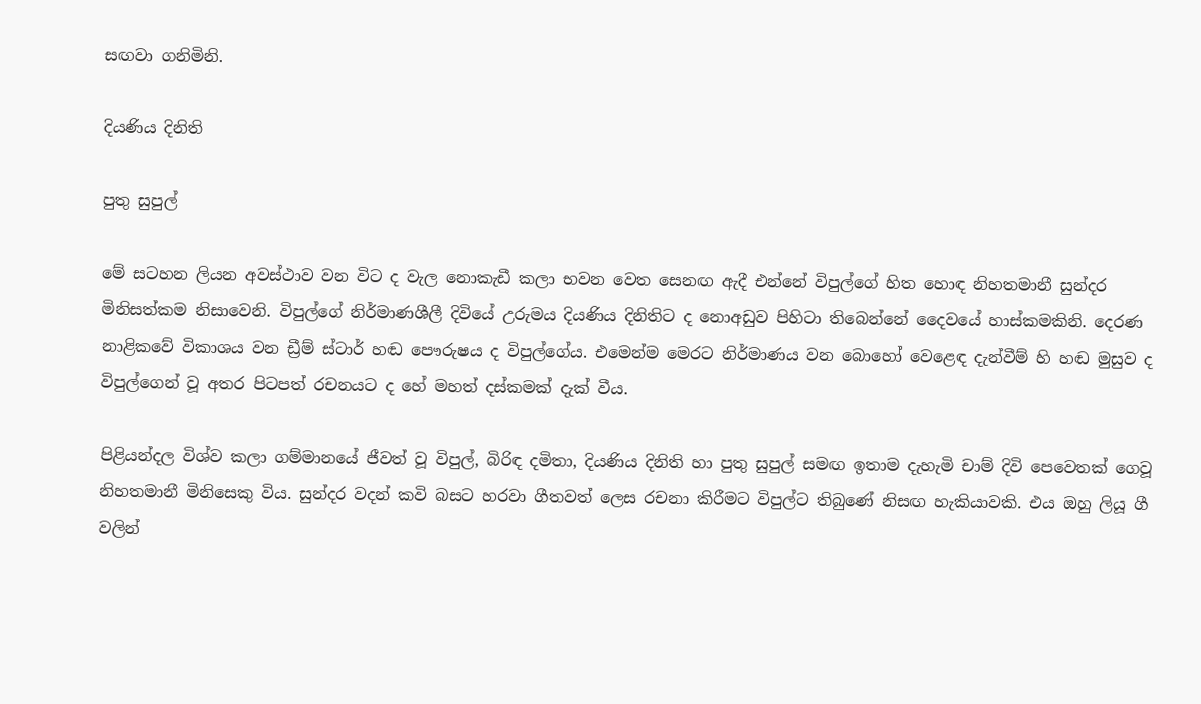සඟවා ගනිමිනි.

දියණිය දිනිති

පුතු සුපුල්

මේ සටහන ලියන අවස්ථාව වන විට ද වැල නොකැඩී කලා භවන වෙත සෙනඟ ඇදී එන්නේ විපුල්ගේ හිත හොඳ නිහතමානී සුන්දර මිනිසත්කම නිසාවෙනි. විපුල්ගේ නිර්මාණශීලී දිවියේ උරුමය දියණිය දිනිතිට ද නොඅඩුව පිහිටා තිබෙන්නේ දෛවයේ හාස්කමකිනි. දෙරණ නාළිකවේ විකාශය වන ඩ්‍රීම් ස්ටාර් හඬ පෞරුෂය ද විපුල්ගේය. එමෙන්ම මෙරට නිර්මාණය වන බොහෝ වෙළෙඳ දැන්වීම් හි හඬ මුසුව ද විපුල්ගෙන් වූ අතර පිටපත් රචනයට ද හේ මහත් දස්කමක් දැක් වීය.

පිළියන්දල විශ්ව කලා ගම්මානයේ ජීවත් වූ විපුල්, බිරිඳ දමිතා, දියණිය දිනිති හා පුතු සුපුල් සමඟ ඉතාම දැහැමි චාම් දිවි පෙවෙතක් ගෙවූ නිහතමානී මිනිසෙකු විය. සුන්දර වදන් කවි බසට හරවා ගීතවත් ලෙස රචනා කිරීමට විපුල්ට තිබුණේ නිසඟ හැකියාවකි. එය ඔහු ලියූ ගී වලින්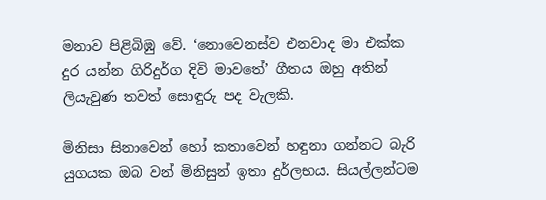මනාව පිළිබිඹු වේ. ‘නොවෙනස්ව එනවාද මා එක්ක දුර යන්න ගිරිදුර්ග දිවි මාවතේ’ ගීතය ඔහු අතින් ලියැවුණ තවත් සොඳුරු පද වැලකි.

මිනිසා සිනාවෙන් හෝ කතාවෙන් හඳුනා ගන්නට බැරි යුගයක ඔබ වන් මිනිසුන් ඉතා දුර්ලභය. සියල්ලන්ටම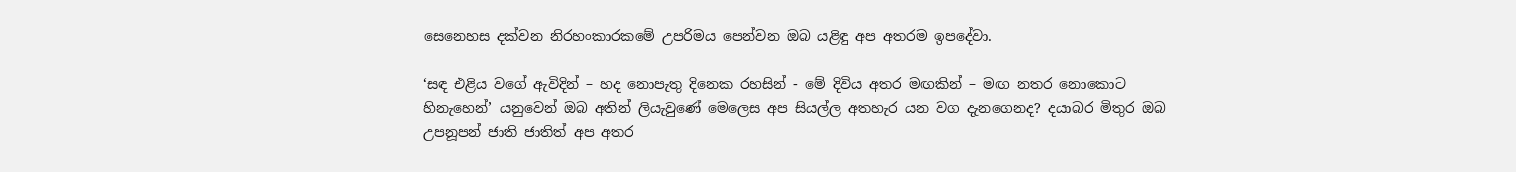සෙනෙහස දක්වන නිරහංකාරකමේ උපරිමය පෙන්වන ඔබ යළිඳු අප අතරම ඉපදේවා.

‘සඳ එළිය වගේ ඇවිදින් – හද නොපැතු දිනෙක රහසින් - මේ දිවිය අතර මඟකින් – මඟ නතර නොකොට හිනැහෙන්’ යනුවෙන් ඔබ අතින් ලියැවුණේ මෙලෙස අප සියල්ල අතහැර යන වග දැනගෙනද? දයාබර මිතුර ඔබ උපනූපන් ජාති ජාතිත් අප අතර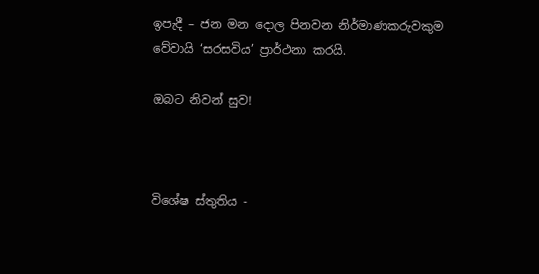ඉපැදී – ජන මන දොල පිනවන නිර්මාණකරුවකුම වේවායි ‘සරසවිය’ ප්‍රාර්ථනා කරයි.

ඔබට නිවන් සුව!



විශේෂ ස්තුතිය -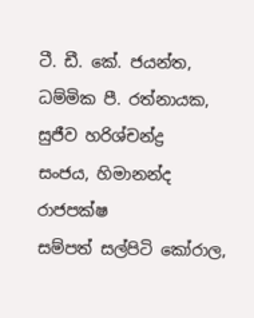ටී. ඩී. කේ. ජයන්ත, ධම්මික පී. රත්නායක, සුජීව හරිශ්චන්ද්‍ර
සංජය, හිමානන්ද රාජපක්ෂ
සම්පත් සල්පිටි කෝරාල,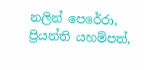නලින් පෙරේරා, ප්‍රියන්ති යහම්පත්,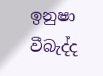ඉනුෂා වීබැද්ද